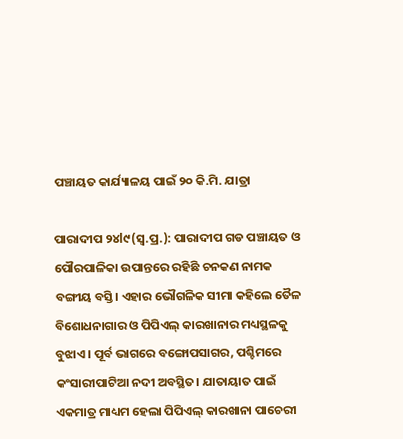ପଞ୍ଚାୟତ କାର୍ଯ୍ୟାଳୟ ପାଇଁ ୨୦ କି.ମି. ଯାତ୍ରା

ପାରାଦୀପ ୨୪l୯(ସ୍ବ.ପ୍ର.): ପାରାଦୀପ ଗଡ ପଞ୍ଚାୟତ ଓ ପୌରପାଳିକା ଉପାନ୍ତରେ ରହିଛି ଚନକଣ ନାମକ ବଙ୍ଗୀୟ ବସ୍ତି। ଏହାର ଭୌଗଳିକ ସୀମା କହିଲେ ତୈଳ ବିଶୋଧନାଗାର ଓ ପିପିଏଲ୍‌ କାରଖାନାର ମଧ୍ୟସ୍ଥଳକୁ ବୁଝାଏ। ପୂର୍ବ ଭାଗରେ ବଙ୍ଗୋପସାଗର, ପଶ୍ଚିମରେ କଂସାରୀପାଟିଆ ନଦୀ ଅବସ୍ଥିତ। ଯାତାୟାତ ପାଇଁ ଏକମାତ୍ର ମାଧ୍ୟମ ହେଲା ପିପିଏଲ୍‌ କାରଖାନା ପାଚେରୀ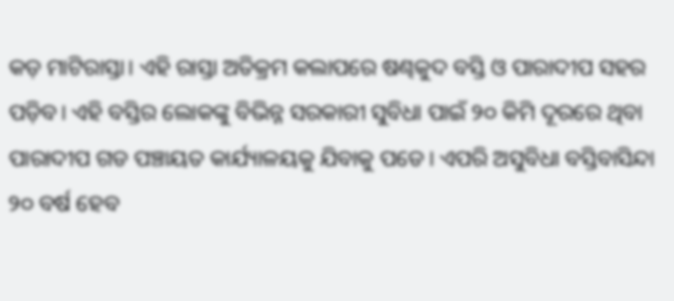କଡ଼ ମାଟିରାସ୍ତା। ଏହି ରାସ୍ତା ଅତିକ୍ରମ କଲାପରେ ଷଣ୍ଢକୁଦ ବସ୍ତି ଓ ପାରାଦୀପ ସହର ପଡ଼ିବ। ଏହି ବସ୍ତିର ଲୋକଙ୍କୁ ବିଭିନ୍ନ ସରକାରୀ ସୁବିଧା ପାଇଁ ୨୦ କିମି ଦୂରରେ ଥିବା ପାରାଦୀପ ଗଡ ପଞ୍ଚାୟତ କାର୍ଯ୍ୟାଳୟକୁ ଯିବାକୁ ପଡେ। ଏପରି ଅସୁବିଧା ବସ୍ତିବାସିନ୍ଦା ୨୦ ବର୍ଷ ହେବ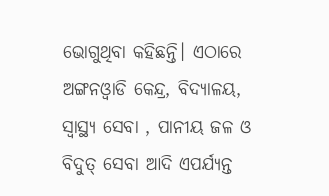ଭୋଗୁଥିବା କହିଛନ୍ତି। ଏଠାରେ ଅଙ୍ଗନଓ୍ବାଡି କେନ୍ଦ୍ର, ବିଦ୍ୟାଳୟ, ସ୍ବାସ୍ଥ୍ୟ ସେବା , ପାନୀୟ ଜଳ ଓ ବିଦୁତ୍‌ ସେବା ଆଦି ଏପର୍ଯ୍ୟନ୍ତ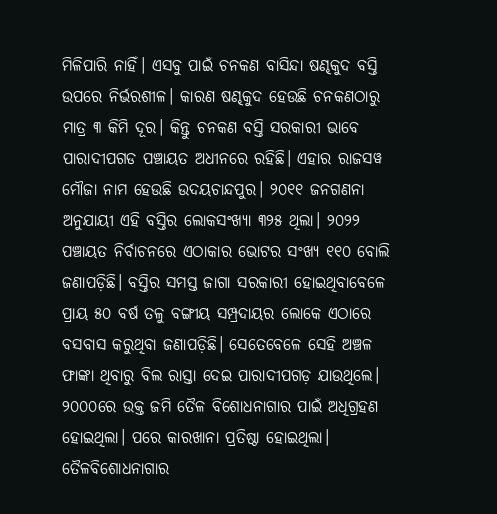ମିଳିପାରି ନାହିଁ। ଏସବୁ ପାଇଁ ଚନକଣ ବାସିନ୍ଦା ଷଣ୍ଢକୁଦ ବସ୍ତି ଉପରେ ନିର୍ଭରଶୀଳ। କାରଣ ଷଣ୍ଢକୁଦ ହେଉଛି ଚନକଣଠାରୁ ମାତ୍ର ୩ କିମି ଦୂର। କିନ୍ତୁ ଚନକଣ ବସ୍ତି ସରକାରୀ ଭାବେ ପାରାଦୀପଗଡ ପଞ୍ଚାୟତ ଅଧୀନରେ ରହିଛି। ଏହାର ରାଜସୱ ମୌଜା ନାମ ହେଉଛି ଉଦୟଚାନ୍ଦପୁର। ୨୦୧୧ ଜନଗଣନା ଅନୁଯାୟୀ ଏହି ବସ୍ତିର ଲୋକସଂଖ୍ୟା ୩୨୫ ଥିଲା। ୨୦୨୨ ପଞ୍ଚାୟତ ନିର୍ବାଚନରେ ଏଠାକାର ଭୋଟର ସଂଖ୍ୟ ୧୧୦ ବୋଲି ଜଣାପଡ଼ିଛି। ବସ୍ତିର ସମସ୍ତ ଜାଗା ସରକାରୀ ହୋଇଥିବାବେଳେ ପ୍ରାୟ ୫୦ ବର୍ଷ ତଳୁ ବଙ୍ଗୀୟ ସମ୍ପ୍ରଦାୟର ଲୋକେ ଏଠାରେ ବସବାସ କରୁଥିବା ଜଣାପଡ଼ିଛି। ସେତେବେଳେ ସେହି ଅଞ୍ଚଳ ଫାଙ୍କା ଥିବାରୁ ବିଲ ରାସ୍ତା ଦେଇ ପାରାଦୀପଗଡ଼ ଯାଉଥିଲେ। ୨୦୦୦ରେ ଉକ୍ତ ଜମି ତୈଳ ବିଶୋଧନାଗାର ପାଇଁ ଅଧିଗ୍ରହଣ ହୋଇଥିଲା। ପରେ କାରଖାନା ପ୍ରତିଷ୍ଠା ହୋଇଥିଲା। ତୈଳବିଶୋଧନାଗାର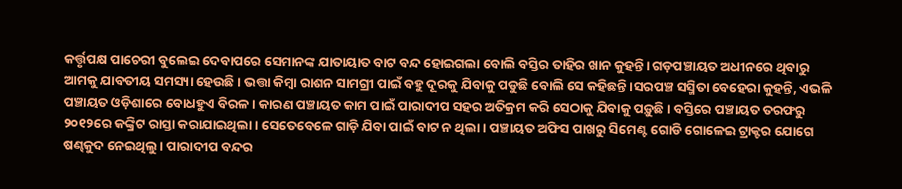କର୍ତ୍ତୃପକ୍ଷ ପାଚେରୀ ବୁଲେଇ ଦେବାପରେ ସେମାନଙ୍କ ଯାତାୟାତ ବାଟ ବନ୍ଦ ହୋଇଗଲା ବୋଲି ବସ୍ତିର ତାହିର ଖାନ କୁହନ୍ତି। ଗଡ଼ପଞ୍ଚାୟତ ଅଧୀନରେ ଥିବାରୁ ଆମକୁ ଯାବତୀୟ ସମସ୍ୟା ହେଉଛି। ଭତ୍ତା କିମ୍ବା ରାଶନ ସାମଗ୍ରୀ ପାଇଁ ବହୁ ଦୂରକୁ ଯିବାକୁ ପଡୁଛି ବୋଲି ସେ କହିଛନ୍ତି ।ସରପଞ୍ଚ ସସ୍ମିତା ବେହେରା କୁହନ୍ତି, ଏଭଳି ପଞ୍ଚାୟତ ଓଡ଼ିଶାରେ ବୋଧହୁଏ ବିରଳ। କାରଣ ପଞ୍ଚାୟତ କାମ ପାଇଁ ପାରାଦୀପ ସହର ଅତିକ୍ରମ କରି ସେଠାକୁ ଯିବାକୁ ପଡ଼ୁଛି। ବସ୍ତିରେ ପଞ୍ଚାୟତ ତରଫରୁ ୨୦୧୨ରେ କଙ୍କ୍ରିଟ ରାସ୍ତା କରାଯାଇଥିଲା। ସେତେବେଳେ ଗାଡ଼ି ଯିବା ପାଇଁ ବାଟ ନ ଥିଲା। ପଞ୍ଚାୟତ ଅଫିସ ପାଖରୁ ସିମେଣ୍ଟ ଗୋଡି ଗୋଳେଇ ଟ୍ରାକ୍ଟର ଯୋଗେ ଷଣ୍ଢକୁଦ ନେଇଥିଲୁ। ପାରାଦୀପ ବନ୍ଦର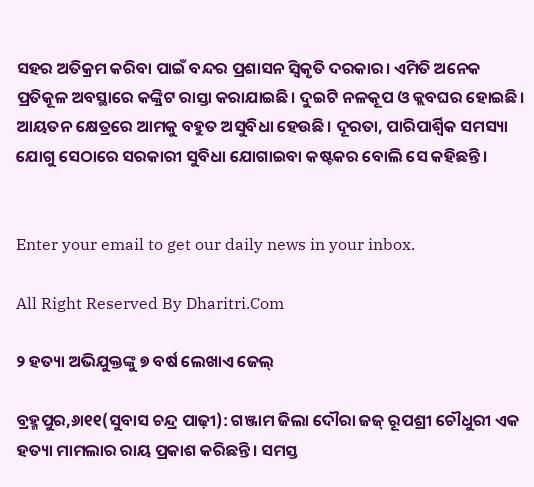ସହର ଅତିକ୍ରମ କରିବା ପାଇଁ ବନ୍ଦର ପ୍ରଶାସନ ସ୍ବିକୃତି ଦରକାର। ଏମିତି ଅନେକ ପ୍ରତିକୂଳ ଅବସ୍ଥାରେ କଙ୍କ୍ରିଟ ରାସ୍ତା କରାଯାଇଛି। ଦୁଇଟି ନଳକୂପ ଓ କ୍ଲବଘର ହୋଇଛି। ଆୟତନ କ୍ଷେତ୍ରରେ ଆମକୁ ବହୁତ ଅସୁବିଧା ହେଉଛି। ଦୂରତା, ପାରିପାର୍ଶ୍ୱିକ ସମସ୍ୟା ଯୋଗୁ ସେଠାରେ ସରକାରୀ ସୁବିଧା ଯୋଗାଇବା କଷ୍ଟକର ବୋଲି ସେ କହିଛନ୍ତି।


Enter your email to get our daily news in your inbox.

All Right Reserved By Dharitri.Com

୨ ହତ୍ୟା ଅଭିଯୁକ୍ତଙ୍କୁ ୭ ବର୍ଷ ଲେଖାଏ ଜେଲ୍‌

ବ୍ରହ୍ମପୁର,୬ା୧୧(ସୁବାସ ଚନ୍ଦ୍ର ପାଢ଼ୀ): ଗଞ୍ଜାମ ଜିଲା ଦୌରା ଜଜ୍‌ ରୂପଶ୍ରୀ ଚୌଧୁରୀ ଏକ ହତ୍ୟା ମାମଲାର ରାୟ ପ୍ରକାଶ କରିଛନ୍ତି। ସମସ୍ତ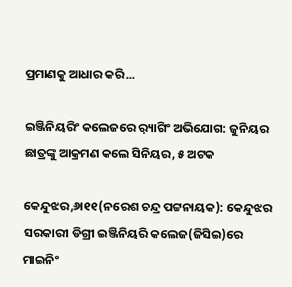ପ୍ରମାଣକୁ ଆଧାର କରି...

ଇଞ୍ଜିନିୟରିଂ କଲେଜରେ ର଼୍ୟାଗିଂ ଅଭିଯୋଗ: ଜୁନିୟର ଛାତ୍ରଙ୍କୁ ଆକ୍ରମଣ କଲେ ସିନିୟର, ୫ ଅଟକ

କେନ୍ଦୁଝର,୬ା୧୧(ନରେଶ ଚନ୍ଦ୍ର ପଟ୍ଟନାୟକ): କେନ୍ଦୁଝର ସରକାରୀ ଡିଗ୍ରୀ ଇଞ୍ଜିନିୟରି କଲେଜ(ଜିସିଇ)ରେ ମାଇନିଂ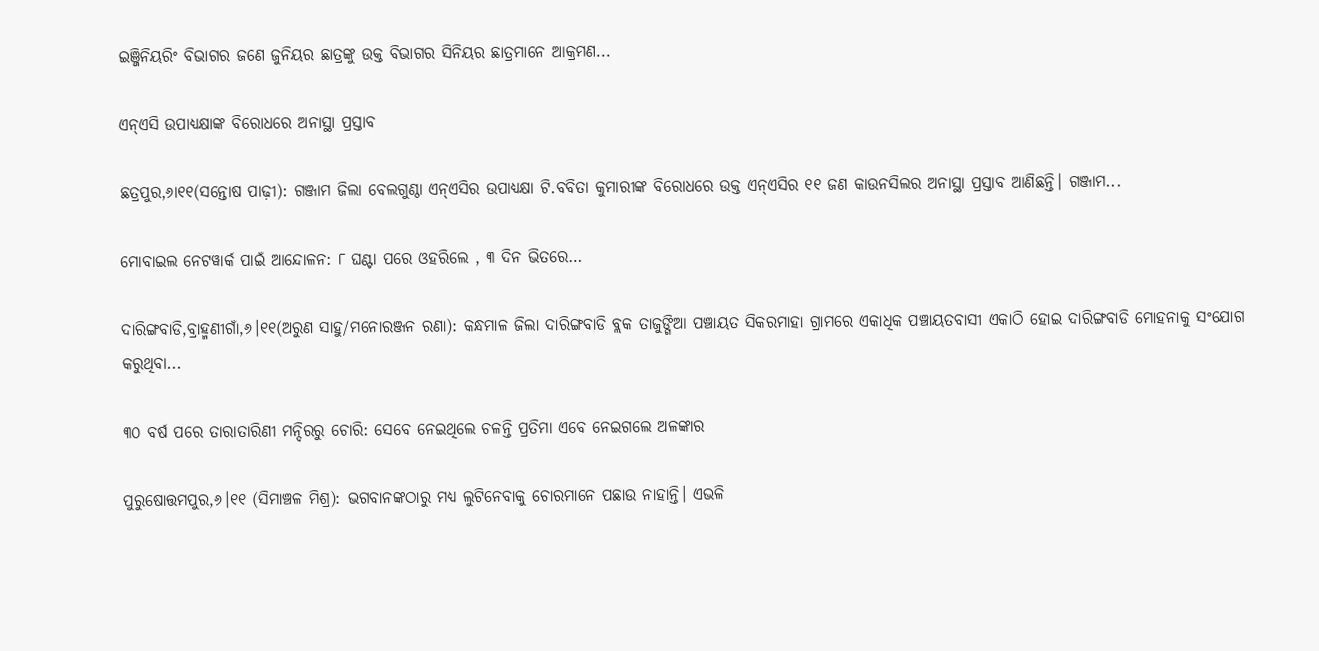ଇଞ୍ଜିନିୟରିଂ ବିଭାଗର ଜଣେ ଜୁନିୟର ଛାତ୍ରଙ୍କୁ ଉକ୍ତ ବିଭାଗର ସିନିୟର ଛାତ୍ରମାନେ ଆକ୍ରମଣ...

ଏନ୍‌ଏସି ଉପାଧ୍ୟକ୍ଷାଙ୍କ ବିରୋଧରେ ଅନାସ୍ଥା ପ୍ରସ୍ତାବ

ଛତ୍ରପୁର,୬ା୧୧(ସନ୍ତୋଷ ପାଢ଼ୀ): ଗଞ୍ଜାମ ଜିଲା ବେଲଗୁଣ୍ଠା ଏନ୍‌ଏସିର ଉପାଧ୍ୟକ୍ଷା ଟି.ବବିତା କୁମାରୀଙ୍କ ବିରୋଧରେ ଉକ୍ତ ଏନ୍‌ଏସିର ୧୧ ଜଣ କାଉନସିଲର ଅନାସ୍ଥା ପ୍ରସ୍ତାବ ଆଣିଛନ୍ତି। ଗଞ୍ଜାମ...

ମୋବାଇଲ ନେଟୱାର୍କ ପାଇଁ ଆନ୍ଦୋଳନ: ୮ ଘଣ୍ଟା ପରେ ଓହରିଲେ , ୩ ଦିନ ଭିତରେ…

ଦାରିଙ୍ଗବାଡି,ବ୍ରାହ୍ମଣୀଗାଁ,୬।୧୧(ଅରୁଣ ସାହୁ/ମନୋରଞ୍ଜନ ରଣା): କନ୍ଧମାଳ ଜିଲା ଦାରିଙ୍ଗବାଡି ବ୍ଲକ ତାଜୁଙ୍ଗିଆ ପଞ୍ଚାୟତ ସିକରମାହା ଗ୍ରାମରେ ଏକାଧିକ ପଞ୍ଚାୟତବାସୀ ଏକାଠି ହୋଇ ଦାରିଙ୍ଗବାଡି ମୋହନାକୁ ସଂଯୋଗ କରୁଥିବା...

୩୦ ବର୍ଷ ପରେ ତାରାତାରିଣୀ ମନ୍ଦିରରୁ ଚୋରି: ସେବେ ନେଇଥିଲେ ଚଳନ୍ତି ପ୍ରତିମା ଏବେ ନେଇଗଲେ ଅଳଙ୍କାର

ପୁରୁଷୋତ୍ତମପୁର,୬।୧୧ (ସିମାଞ୍ଚଳ ମିଶ୍ର): ଭଗବାନଙ୍କଠାରୁ ମଧ୍ୟ ଲୁଟିନେବାକୁ ଚୋରମାନେ ପଛାଉ ନାହାନ୍ତି। ଏଭଳି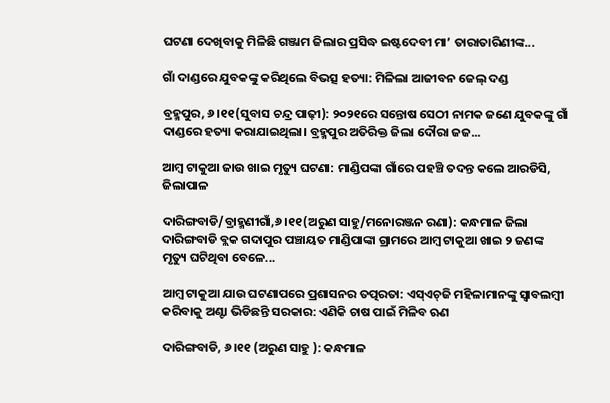ଘଟଣା ଦେଖିବାକୁ ମିଳିଛି ଗଞ୍ଜାମ ଜିଲାର ପ୍ରସିଦ୍ଧ ଇଷ୍ଟଦେବୀ ମା’ ତାରାତାରିଣୀଙ୍କ...

ଗାଁ ଦାଣ୍ଡରେ ଯୁବକଙ୍କୁ କରିଥିଲେ ବିଭତ୍ସ ହତ୍ୟା: ମିଳିଲା ଆଜୀବନ ଜେଲ୍‌ ଦଣ୍ଡ

ବ୍ରହ୍ମପୁର, ୬।୧୧(ସୁବାସ ଚନ୍ଦ୍ର ପାଢ଼ୀ): ୨୦୨୧ରେ ସନ୍ତୋଷ ସେଠୀ ନାମକ ଜଣେ ଯୁବକଙ୍କୁ ଗାଁ ଦାଣ୍ଡରେ ହତ୍ୟା କରାଯାଇଥିଲା। ବ୍ରହ୍ମପୁର ଅତିରିକ୍ତ ଜିଲା ଦୌରା ଜଜ...

ଆମ୍ବ ଟାକୁଆ ଜାଉ ଖାଇ ମୃତ୍ୟୁ ଘଟଣା: ମାଣ୍ଡିପଙ୍କା ଗାଁରେ ପହଞ୍ଚି ତଦନ୍ତ କଲେ ଆରଡିସି, ଜିଲାପାଳ

ଦାରିଙ୍ଗବାଡି/ବ୍ରାହ୍ମଣୀଗାଁ,୬।୧୧(ଅରୁଣ ସାହୁ/ମନୋରଞ୍ଜନ ରଣା): କନ୍ଧମାଳ ଜିଲା ଦାରିଙ୍ଗବାଡି ବ୍ଲକ ଗଦାପୁର ପଞ୍ଚାୟତ ମାଣ୍ଡିପାଙ୍କା ଗ୍ରାମରେ ଆମ୍ବ ଟାକୁଆ ଖାଇ ୨ ଜଣଙ୍କ ମୃତ୍ୟୁ ଘଟିଥିବା ବେଳେ...

ଆମ୍ବ ଟାକୁଆ ଯାଉ ଘଟଣାପରେ ପ୍ରଶାସନର ତତ୍ପରତା: ଏସ୍‌ଏଚ୍‌ଜି ମହିଳାମାନଙ୍କୁ ସ୍ବାବଲମ୍ବୀ କରିବାକୁ ଅଣ୍ଟା ଭିଡିଛନ୍ତି ସରକାର: ଏଣିକି ଚାଷ ପାଇଁ ମିଳିବ ଋଣ

ଦାରିଙ୍ଗବାଡି, ୬।୧୧ (ଅରୁଣ ସାହୁ ): କନ୍ଧମାଳ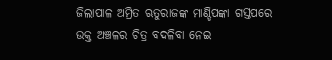ଜିଲାପାଳ ଅମ୍ରିତ ଋତୁରାଜଙ୍କ ମାଣ୍ଡିପଙ୍କା ଗସ୍ତପରେ ଉକ୍ତ ଅଞ୍ଚଳର ଚିତ୍ର ବଦଳିବା ନେଇ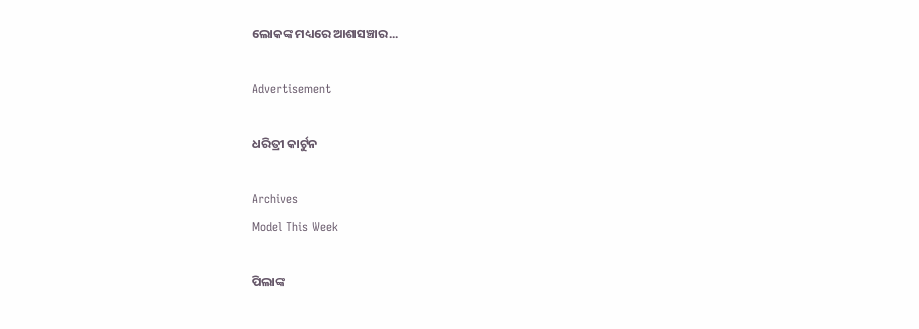ଲୋକଙ୍କ ମଧ୍ୟରେ ଆଶାସଞ୍ଚାର...

Advertisement

ଧରିତ୍ରୀ କାର୍ଟୁନ

Archives
Model This Week

ପିଲାଙ୍କ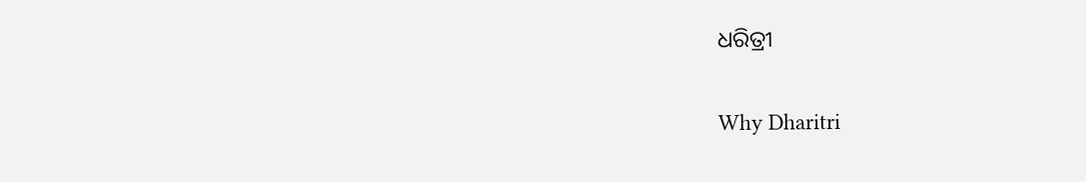ଧରିତ୍ରୀ

Why Dharitri